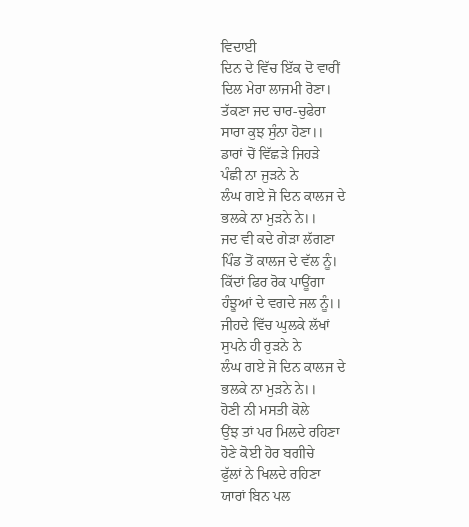ਵਿਦਾਈ
ਦਿਨ ਦੇ ਵਿੱਚ ਇੱਕ ਦੋ ਵਾਰੀਂ
ਦਿਲ ਮੇਰਾ ਲਾਜਮੀ ਰੋਣਾ।
ਤੱਕਣਾ ਜਦ ਚਾਰ-ਚੁਫੇਰਾ
ਸਾਰਾ ਕੁਝ ਸੁੰਨਾ ਹੋਣਾ।।
ਡਾਰਾਂ ਚੋਂ ਵਿੱਛੜੇ ਜਿਹੜੇ
ਪੰਛੀ ਨਾ ਜੁੜਨੇ ਨੇ
ਲੰਘ ਗਏ ਜੋ ਦਿਨ ਕਾਲਜ ਦੇ
ਭਲਕੇ ਨਾ ਮੁੜਨੇ ਨੇ।।
ਜਦ ਵੀ ਕਦੇ ਗੇੜਾ ਲੱਗਣਾ
ਪਿੰਡ ਤੋਂ ਕਾਲਜ ਦੇ ਵੱਲ ਨੂੰ।
ਕਿੱਦਾਂ ਫਿਰ ਰੋਕ ਪਾਊਂਗਾ
ਹੰਝੂਆਂ ਦੇ ਵਗਦੇ ਜਲ ਨੂੰ।।
ਜੀਹਦੇ ਵਿੱਚ ਘੁਲਕੇ ਲੱਖਾਂ
ਸੁਪਨੇ ਹੀ ਰੁੜਨੇ ਨੇ
ਲੰਘ ਗਏ ਜੋ ਦਿਨ ਕਾਲਜ ਦੇ
ਭਲਕੇ ਨਾ ਮੁੜਨੇ ਨੇ।।
ਹੋਣੀ ਨੀ ਮਸਤੀ ਕੋਲੇ
ਉਂਝ ਤਾਂ ਪਰ ਮਿਲਦੇ ਰਹਿਣਾ
ਹੋਣੇ ਕੋਈ ਹੋਰ ਬਗੀਚੇ
ਫੁੱਲਾਂ ਨੇ ਖਿਲਦੇ ਰਹਿਣਾ
ਯਾਰਾਂ ਬਿਨ ਪਲ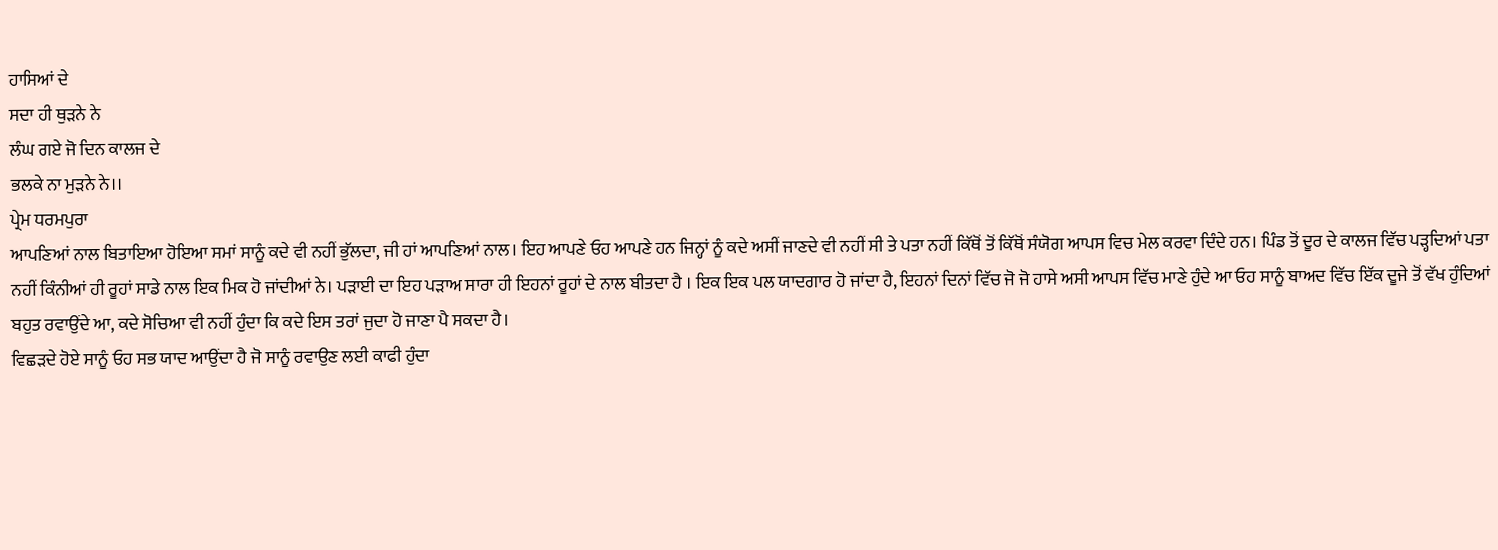ਹਾਸਿਆਂ ਦੇ
ਸਦਾ ਹੀ ਥੁੜਨੇ ਨੇ
ਲੰਘ ਗਏ ਜੋ ਦਿਨ ਕਾਲਜ ਦੇ
ਭਲਕੇ ਨਾ ਮੁੜਨੇ ਨੇ।।
ਪ੍ਰੇਮ ਧਰਮਪੁਰਾ
ਆਪਣਿਆਂ ਨਾਲ ਬਿਤਾਇਆ ਹੋਇਆ ਸਮਾਂ ਸਾਨੂੰ ਕਦੇ ਵੀ ਨਹੀਂ ਭੁੱਲਦਾ, ਜੀ ਹਾਂ ਆਪਣਿਆਂ ਨਾਲ। ਇਹ ਆਪਣੇ ਓਹ ਆਪਣੇ ਹਨ ਜਿਨ੍ਹਾਂ ਨੂੰ ਕਦੇ ਅਸੀਂ ਜਾਣਦੇ ਵੀ ਨਹੀਂ ਸੀ ਤੇ ਪਤਾ ਨਹੀਂ ਕਿੱਥੋਂ ਤੋਂ ਕਿੱਥੋਂ ਸੰਯੋਗ ਆਪਸ ਵਿਚ ਮੇਲ ਕਰਵਾ ਦਿੰਦੇ ਹਨ। ਪਿੰਡ ਤੋਂ ਦੂਰ ਦੇ ਕਾਲਜ ਵਿੱਚ ਪੜ੍ਹਦਿਆਂ ਪਤਾ ਨਹੀਂ ਕਿੰਨੀਆਂ ਹੀ ਰੂਹਾਂ ਸਾਡੇ ਨਾਲ ਇਕ ਮਿਕ ਹੋ ਜਾਂਦੀਆਂ ਨੇ। ਪੜਾਈ ਦਾ ਇਹ ਪੜਾਅ ਸਾਰਾ ਹੀ ਇਹਨਾਂ ਰੂਹਾਂ ਦੇ ਨਾਲ ਬੀਤਦਾ ਹੈ । ਇਕ ਇਕ ਪਲ ਯਾਦਗਾਰ ਹੋ ਜਾਂਦਾ ਹੈ, ਇਹਨਾਂ ਦਿਨਾਂ ਵਿੱਚ ਜੋ ਜੋ ਹਾਸੇ ਅਸੀ ਆਪਸ ਵਿੱਚ ਮਾਣੇ ਹੁੰਦੇ ਆ ਓਹ ਸਾਨੂੰ ਬਾਅਦ ਵਿੱਚ ਇੱਕ ਦੂਜੇ ਤੋਂ ਵੱਖ ਹੁੰਦਿਆਂ ਬਹੁਤ ਰਵਾਉਂਦੇ ਆ, ਕਦੇ ਸੋਚਿਆ ਵੀ ਨਹੀਂ ਹੁੰਦਾ ਕਿ ਕਦੇ ਇਸ ਤਰਾਂ ਜੁਦਾ ਹੋ ਜਾਣਾ ਪੈ ਸਕਦਾ ਹੈ।
ਵਿਛੜਦੇ ਹੋਏ ਸਾਨੂੰ ਓਹ ਸਭ ਯਾਦ ਆਉਂਦਾ ਹੈ ਜੋ ਸਾਨੂੰ ਰਵਾਉਣ ਲਈ ਕਾਫੀ ਹੁੰਦਾ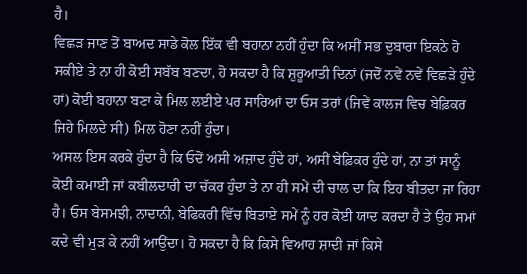ਹੈ।
ਵਿਛੜ ਜਾਣ ਤੋਂ ਬਾਅਦ ਸਾਡੇ ਕੋਲ ਇੱਕ ਵੀ ਬਹਾਨਾ ਨਹੀਂ ਹੁੰਦਾ ਕਿ ਅਸੀਂ ਸਭ ਦੁਬਾਰਾ ਇਕਠੇ ਹੋ ਸਕੀਏ ਤੇ ਨਾ ਹੀ ਕੋਈ ਸਬੱਬ ਬਣਦਾ, ਹੋ ਸਕਦਾ ਹੈ ਕਿ ਸ਼ੁਰੂਆਤੀ ਦਿਨਾਂ (ਜਦੋਂ ਨਵੇਂ ਨਵੇਂ ਵਿਛੜੇ ਹੁੰਦੇ ਹਾਂ) ਕੋਈ ਬਹਾਨਾ ਬਣਾ ਕੇ ਮਿਲ ਲਈਏ ਪਰ ਸਾਰਿਆਂ ਦਾ ਓਸ ਤਰਾਂ (ਜਿਵੇਂ ਕਾਲਜ ਵਿਚ ਬੇਫ਼ਿਕਰ ਜਿਹੇ ਮਿਲਦੇ ਸੀ) ਮਿਲ ਹੋਣਾ ਨਹੀਂ ਹੁੰਦਾ।
ਅਸਲ ਇਸ ਕਰਕੇ ਹੁੰਦਾ ਹੈ ਕਿ ਓਦੋਂ ਅਸੀ ਅਜ਼ਾਦ ਹੁੰਦੇ ਹਾਂ, ਅਸੀਂ ਬੇਫ਼ਿਕਰ ਹੁੰਦੇ ਹਾਂ, ਨਾ ਤਾਂ ਸਾਨੂੰ ਕੋਈ ਕਮਾਈ ਜਾਂ ਕਬੀਲਦਾਰੀ ਦਾ ਚੱਕਰ ਹੁੰਦਾ ਤੇ ਨਾ ਹੀ ਸਮੇਂ ਦੀ ਚਾਲ ਦਾ ਕਿ ਇਹ ਬੀਤਦਾ ਜਾ ਰਿਹਾ ਹੈ। ਓਸ ਬੇਸਮਝੀ, ਨਾਦਾਨੀ, ਬੇਫਿਕਰੀ ਵਿੱਚ ਬਿਤਾਏ ਸਮੇਂ ਨੂੰ ਹਰ ਕੋਈ ਯਾਦ ਕਰਦਾ ਹੈ ਤੇ ਉਹ ਸਮਾਂ ਕਦੇ ਵੀ ਮੁੜ ਕੇ ਨਹੀਂ ਆਉਂਦਾ। ਹੋ ਸਕਦਾ ਹੈ ਕਿ ਕਿਸੇ ਵਿਆਹ ਸ਼ਾਦੀ ਜਾਂ ਕਿਸੇ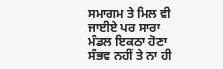ਸਮਾਗਮ ਤੇ ਮਿਲ ਵੀ ਜਾਈਏ ਪਰ ਸਾਰਾ ਮੰਡਲ ਇਕਠਾ ਹੋਣਾ ਸੰਭਵ ਨਹੀਂ ਤੇ ਨਾ ਹੀ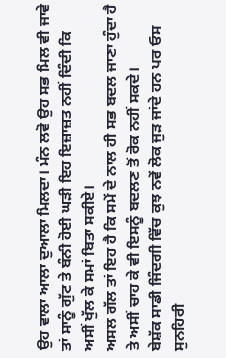ਉਹ ਵਾਲਾ ਆਲਾ ਦੁਆਲਾ ਮਿਲਦਾ। ਮੰਨ ਲਵੋ ਉਹ ਸਭ ਮਿਲ ਵੀ ਜਾਵੇ ਤਾਂ ਸਾਨੂੰ ਗੁੱਟ ਤੇ ਬੰਨੀ ਹੋਈ ਘੜੀ ਇਹ ਇਜ਼ਾਜ਼ਤ ਨਹੀਂ ਦਿੰਦੀ ਕਿ ਅਸੀਂ ਖੁੱਲ ਕੇ ਸਮਾਂ ਬਿਤਾ ਸਕੀਏ।
ਅਸਲ ਗੱਲ ਤਾਂ ਇਹ ਹੈ ਕਿ ਸਮੇਂ ਦੇ ਨਾਲ ਹੀ ਸਭ ਬਦਲ ਜਾਣਾ ਹੁੰਦਾ ਹੈ ਤੇ ਅਸੀਂ ਚਾਹ ਕੇ ਵੀ ਇਸਨੂੰ ਬਦਲਣ ਤੋਂ ਰੋਕ ਨਹੀਂ ਸਕਦੇ।
ਬੇਸ਼ੱਕ ਸਾਡੀ ਜਿੰਦਗੀ ਵਿੱਚ ਕੁਝ ਨਵੇਂ ਲੋਕ ਜੁੜ ਜਾਂਦੇ ਹਨ ਪਰ ਓਸ ਸੁਨਹਿਰੀ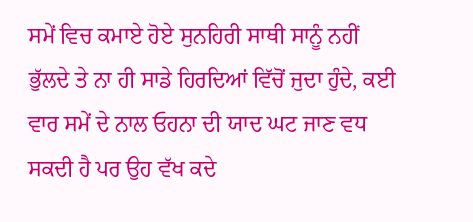ਸਮੇਂ ਵਿਚ ਕਮਾਏ ਹੋਏ ਸੁਨਹਿਰੀ ਸਾਥੀ ਸਾਨੂੰ ਨਹੀਂ ਭੁੱਲਦੇ ਤੇ ਨਾ ਹੀ ਸਾਡੇ ਹਿਰਦਿਆਂ ਵਿੱਚੋਂ ਜੁਦਾ ਹੁੰਦੇ, ਕਈ ਵਾਰ ਸਮੇਂ ਦੇ ਨਾਲ ਓਹਨਾ ਦੀ ਯਾਦ ਘਟ ਜਾਣ ਵਧ ਸਕਦੀ ਹੈ ਪਰ ਉਹ ਵੱਖ ਕਦੇ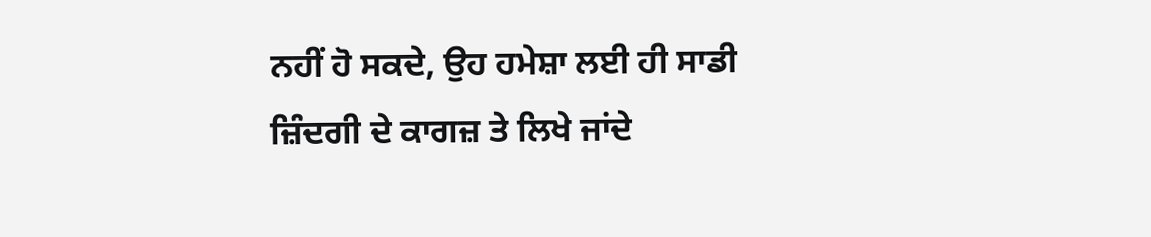ਨਹੀਂ ਹੋ ਸਕਦੇ, ਉਹ ਹਮੇਸ਼ਾ ਲਈ ਹੀ ਸਾਡੀ ਜ਼ਿੰਦਗੀ ਦੇ ਕਾਗਜ਼ ਤੇ ਲਿਖੇ ਜਾਂਦੇ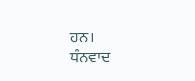ਹਨ।
ਧੰਨਵਾਦ